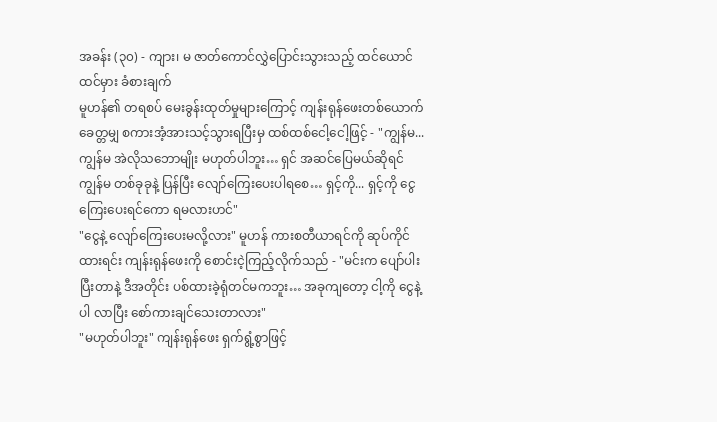အခန်း (၃၀) - ကျား၊ မ ဇာတ်ကောင်လွှဲပြောင်းသွားသည့် ထင်ယောင်ထင်မှား ခံစားချက်
မူဟန်၏ တရစပ် မေးခွန်းထုတ်မှုများကြောင့် ကျန်းရုန်ဖေးတစ်ယောက် ခေတ္တမျှ စကားအံ့အားသင့်သွားရပြီးမှ ထစ်ထစ်ငေါ့ငေါ့ဖြင့် - "ကျွန်မ... ကျွန်မ အဲလိုသဘောမျိုး မဟုတ်ပါဘူး… ရှင် အဆင်ပြေမယ်ဆိုရင် ကျွန်မ တစ်ခုခုနဲ့ ပြန်ပြီး လျော်ကြေးပေးပါရစေ… ရှင့်ကို... ရှင့်ကို ငွေကြေးပေးရင်ကော ရမလားဟင်"
"ငွေနဲ့ လျော်ကြေးပေးမလို့လား" မူဟန် ကားစတီယာရင်ကို ဆုပ်ကိုင်ထားရင်း ကျန်းရုန်ဖေးကို စောင်းငဲ့ကြည့်လိုက်သည် - "မင်းက ပျော်ပါးပြီးတာနဲ့ ဒီအတိုင်း ပစ်ထားခဲ့ရုံတင်မကဘူး… အခုကျတော့ ငါ့ကို ငွေနဲ့ပါ လာပြီး စော်ကားချင်သေးတာလား"
"မဟုတ်ပါဘူး" ကျန်းရုန်ဖေး ရှက်ရွံ့စွာဖြင့်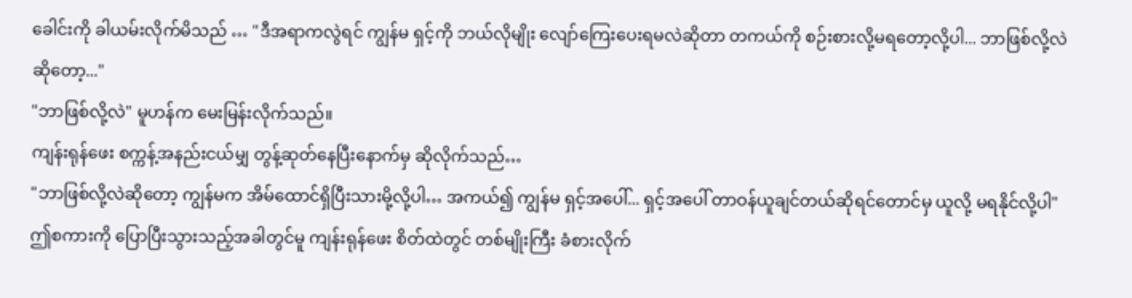ခေါင်းကို ခါယမ်းလိုက်မိသည် … "ဒီအရာကလွဲရင် ကျွန်မ ရှင့်ကို ဘယ်လိုမျိုး လျော်ကြေးပေးရမလဲဆိုတာ တကယ်ကို စဉ်းစားလို့မရတော့လို့ပါ... ဘာဖြစ်လို့လဲဆိုတော့..."
"ဘာဖြစ်လို့လဲ" မူဟန်က မေးမြန်းလိုက်သည်။
ကျန်းရုန်ဖေး စက္ကန့်အနည်းငယ်မျှ တွန့်ဆုတ်နေပြီးနောက်မှ ဆိုလိုက်သည်…
"ဘာဖြစ်လို့လဲဆိုတော့ ကျွန်မက အိမ်ထောင်ရှိပြီးသားမို့လို့ပါ… အကယ်၍ ကျွန်မ ရှင့်အပေါ်... ရှင့်အပေါ် တာဝန်ယူချင်တယ်ဆိုရင်တောင်မှ ယူလို့ မရနိုင်လို့ပါ"
ဤစကားကို ပြောပြီးသွားသည့်အခါတွင်မူ ကျန်းရုန်ဖေး စိတ်ထဲတွင် တစ်မျိုးကြီး ခံစားလိုက်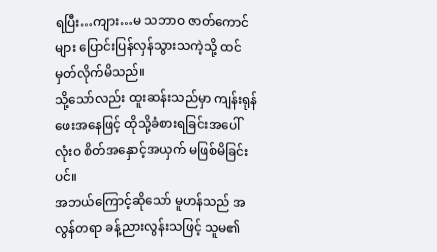ရပြီး…ကျား…မ သဘာဝ ဇာတ်ကောင်များ ပြောင်းပြန်လှန်သွားသကဲ့သို့ ထင်မှတ်လိုက်မိသည်။
သို့သော်လည်း ထူးဆန်းသည်မှာ ကျန်းရုန်ဖေးအနေဖြင့် ထိုသို့ခံစားရခြင်းအပေါ် လုံးဝ စိတ်အနှောင့်အယှက် မဖြစ်မိခြင်းပင်။
အဘယ်ကြောင့်ဆိုသော် မူဟန်သည် အလွန်တရာ ခန့်ညားလွန်းသဖြင့် သူမ၏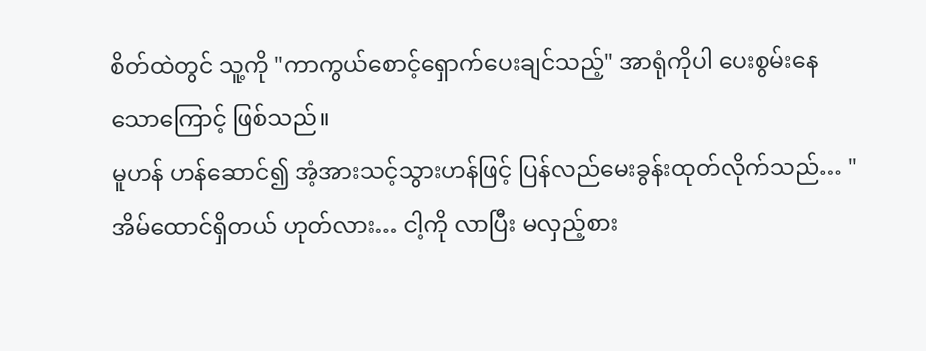စိတ်ထဲတွင် သူ့ကို "ကာကွယ်စောင့်ရှောက်ပေးချင်သည့်" အာရုံကိုပါ ပေးစွမ်းနေသောကြောင့် ဖြစ်သည်။
မူဟန် ဟန်ဆောင်၍ အံ့အားသင့်သွားဟန်ဖြင့် ပြန်လည်မေးခွန်းထုတ်လိုက်သည်… "အိမ်ထောင်ရှိတယ် ဟုတ်လား… ငါ့ကို လာပြီး မလှည့်စား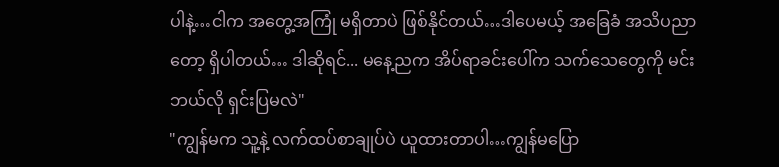ပါနဲ့…ငါက အတွေ့အကြုံ မရှိတာပဲ ဖြစ်နိုင်တယ်…ဒါပေမယ့် အခြေခံ အသိပညာတော့ ရှိပါတယ်… ဒါဆိုရင်... မနေ့ညက အိပ်ရာခင်းပေါ်က သက်သေတွေကို မင်း ဘယ်လို ရှင်းပြမလဲ"
"ကျွန်မက သူ့နဲ့ လက်ထပ်စာချုပ်ပဲ ယူထားတာပါ…ကျွန်မပြော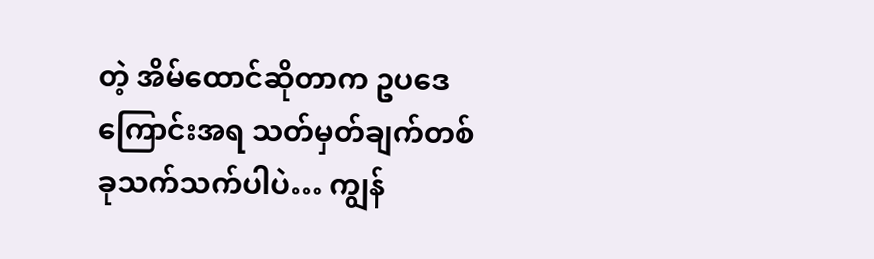တဲ့ အိမ်ထောင်ဆိုတာက ဥပဒေကြောင်းအရ သတ်မှတ်ချက်တစ်ခုသက်သက်ပါပဲ… ကျွန်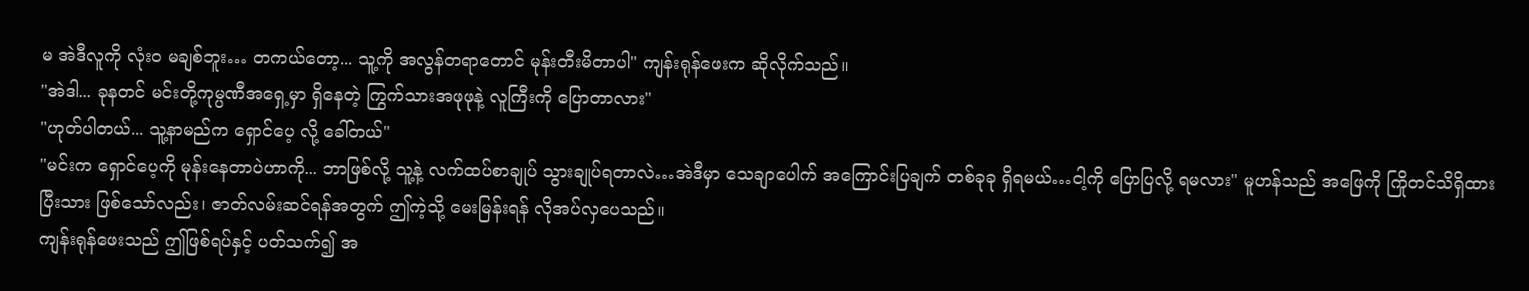မ အဲဒီလူကို လုံးဝ မချစ်ဘူး… တကယ်တော့... သူ့ကို အလွန်တရာတောင် မုန်းတီးမိတာပါ" ကျန်းရုန်ဖေးက ဆိုလိုက်သည်။
"အဲဒါ... ခုနတင် မင်းတို့ကုမ္ပဏီအရှေ့မှာ ရှိနေတဲ့ ကြွက်သားအဖုဖုနဲ့ လူကြီးကို ပြောတာလား"
"ဟုတ်ပါတယ်... သူ့နာမည်က ရှောင်ပေ့ လို့ ခေါ်တယ်"
"မင်းက ရှောင်ပေ့ကို မုန်းနေတာပဲဟာကို... ဘာဖြစ်လို့ သူ့နဲ့ လက်ထပ်စာချုပ် သွားချုပ်ရတာလဲ…အဲဒီမှာ သေချာပေါက် အကြောင်းပြချက် တစ်ခုခု ရှိရမယ်…ငါ့ကို ပြောပြလို့ ရမလား" မူဟန်သည် အဖြေကို ကြိုတင်သိရှိထားပြီးသား ဖြစ်သော်လည်း၊ ဇာတ်လမ်းဆင်ရန်အတွက် ဤကဲ့သို့ မေးမြန်းရန် လိုအပ်လှပေသည်။
ကျန်းရုန်ဖေးသည် ဤဖြစ်ရပ်နှင့် ပတ်သက်၍ အ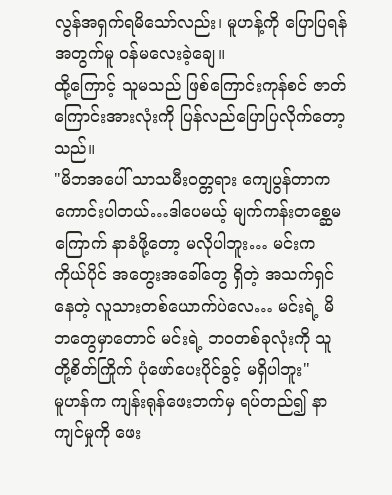လွန်အရှက်ရမိသော်လည်း၊ မူဟန့်ကို ပြောပြရန်အတွက်မူ ဝန်မလေးခဲ့ချေ။
ထို့ကြောင့် သူမသည် ဖြစ်ကြောင်းကုန်စင် ဇာတ်ကြောင်းအားလုံးကို ပြန်လည်ပြောပြလိုက်တော့သည်။
"မိဘအပေါ် သာသမီးဝတ္တရား ကျေပွန်တာက ကောင်းပါတယ်…ဒါပေမယ့် မျက်ကန်းတစ္ဆေမကြောက် နာခံဖို့တော့ မလိုပါဘူး… မင်းက ကိုယ်ပိုင် အတွေးအခေါ်တွေ ရှိတဲ့ အသက်ရှင်နေတဲ့ လူသားတစ်ယောက်ပဲလေ… မင်းရဲ့ မိဘတွေမှာတောင် မင်းရဲ့ ဘဝတစ်ခုလုံးကို သူတို့စိတ်ကြိုက် ပုံဖော်ပေးပိုင်ခွင့် မရှိပါဘူး"
မူဟန်က ကျန်းရုန်ဖေးဘက်မှ ရပ်တည်၍ နာကျင်မှုကို ဖေး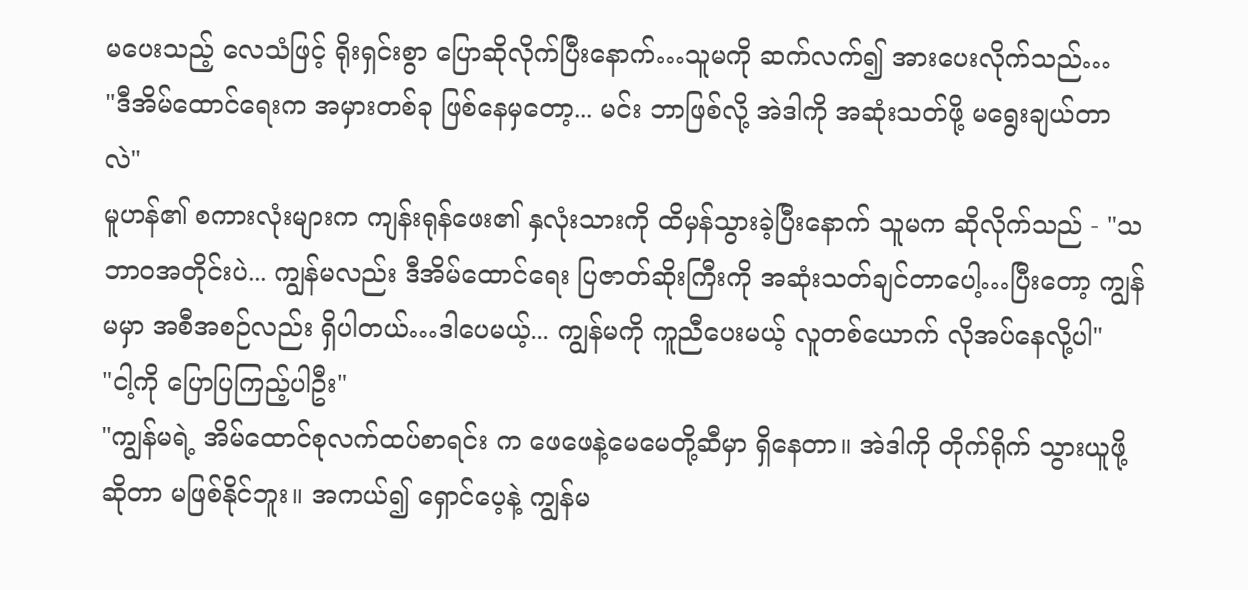မပေးသည့် လေသံဖြင့် ရိုးရှင်းစွာ ပြောဆိုလိုက်ပြီးနောက်…သူမကို ဆက်လက်၍ အားပေးလိုက်သည်…
"ဒီအိမ်ထောင်ရေးက အမှားတစ်ခု ဖြစ်နေမှတော့... မင်း ဘာဖြစ်လို့ အဲဒါကို အဆုံးသတ်ဖို့ မရွေးချယ်တာလဲ"
မူဟန်၏ စကားလုံးများက ကျန်းရုန်ဖေး၏ နှလုံးသားကို ထိမှန်သွားခဲ့ပြီးနောက် သူမက ဆိုလိုက်သည် - "သဘာဝအတိုင်းပဲ... ကျွန်မလည်း ဒီအိမ်ထောင်ရေး ပြဇာတ်ဆိုးကြီးကို အဆုံးသတ်ချင်တာပေါ့…ပြီးတော့ ကျွန်မမှာ အစီအစဉ်လည်း ရှိပါတယ်…ဒါပေမယ့်... ကျွန်မကို ကူညီပေးမယ့် လူတစ်ယောက် လိုအပ်နေလို့ပါ"
"ငါ့ကို ပြောပြကြည့်ပါဦး"
"ကျွန်မရဲ့ အိမ်ထောင်စုလက်ထပ်စာရင်း က ဖေဖေနဲ့မေမေတို့ဆီမှာ ရှိနေတာ။ အဲဒါကို တိုက်ရိုက် သွားယူဖို့ဆိုတာ မဖြစ်နိုင်ဘူး။ အကယ်၍ ရှောင်ပေ့နဲ့ ကျွန်မ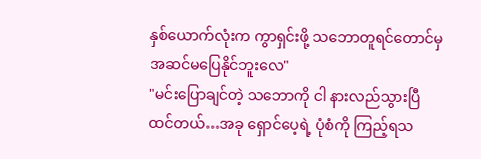နှစ်ယောက်လုံးက ကွာရှင်းဖို့ သဘောတူရင်တောင်မှ အဆင်မပြေနိုင်ဘူးလေ"
"မင်းပြောချင်တဲ့ သဘောကို ငါ နားလည်သွားပြီ ထင်တယ်…အခု ရှောင်ပေ့ရဲ့ ပုံစံကို ကြည့်ရသ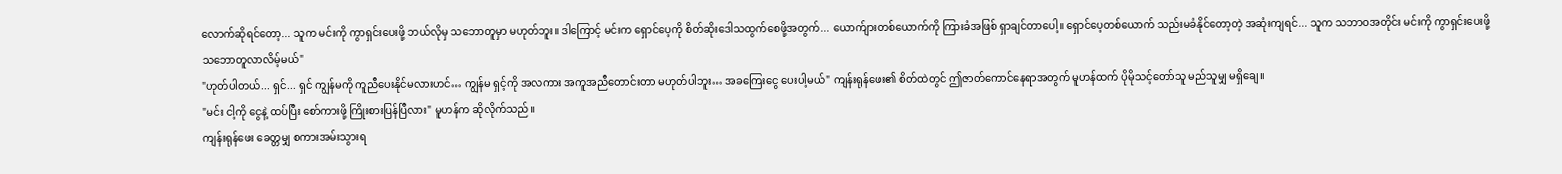လောက်ဆိုရင်တော့... သူက မင်းကို ကွာရှင်းပေးဖို့ ဘယ်လိုမှ သဘောတူမှာ မဟုတ်ဘူး။ ဒါကြောင့် မင်းက ရှောင်ပေ့ကို စိတ်ဆိုးဒေါသထွက်စေဖို့အတွက်... ယောက်ျားတစ်ယောက်ကို ကြားခံအဖြစ် ရှာချင်တာပေါ့။ ရှောင်ပေ့တစ်ယောက် သည်းမခံနိုင်တော့တဲ့ အဆုံးကျရင်... သူက သဘာဝအတိုင်း မင်းကို ကွာရှင်းပေးဖို့ သဘောတူလာလိမ့်မယ်"
"ဟုတ်ပါတယ်... ရှင်... ရှင် ကျွန်မကို ကူညီပေးနိုင်မလားဟင်… ကျွန်မ ရှင့်ကို အလကား အကူအညီတောင်းတာ မဟုတ်ပါဘူး… အခကြေးငွေ ပေးပါ့မယ်" ကျန်းရုန်ဖေး၏ စိတ်ထဲတွင် ဤဇာတ်ကောင်နေရာအတွက် မူဟန်ထက် ပိုမိုသင့်တော်သူ မည်သူမျှ မရှိချေ။
"မင်း ငါ့ကို ငွေနဲ့ ထပ်ပြီး စော်ကားဖို့ ကြိုးစားပြန်ပြီလား" မူဟန်က ဆိုလိုက်သည်။
ကျန်းရုန်ဖေး ခေတ္တမျှ စကားအမ်းသွားရ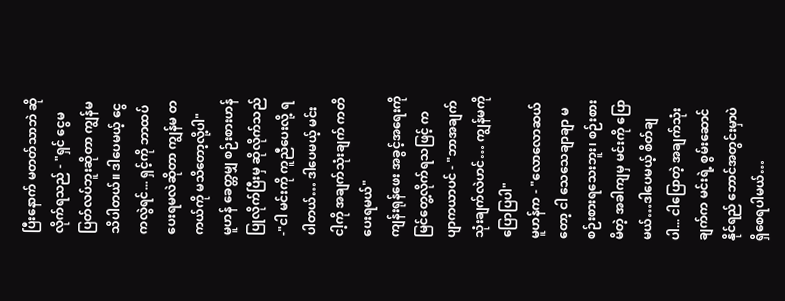ပြီးနောက် မတတ်သာဘဲ ဆိုလိုက်ရသည် - "ရှင် ငွေမပြတ်လပ်ဘူးဆိုတာ ကျွန်မ သိပါတယ်။ ဒါပေမယ့် ငွေကလွဲရင်... ရှင့်ကို ဘာထပ်ပေးရမလဲဆိုတာ ကျွန်မ တကယ်ကို မသိတော့လို့ပါ"
မူဟန် ခေတ္တမျှ စဉ်းစားဟန်ပြုလိုက်ပြီးမှ ဆိုလိုက်သည် -"ငါ မင်းကို ကူညီပေးလို့ ရပါတယ်… ဒါပေမယ့် မင်း ငါ့ကို အချက်သုံးချက် ကတိပေးရမယ်"
ကျန်းရုန်ဖေး အခွင့်အရေးကို မြင်တွေ့လိုက်ရသဖြင့် ကပျာကယာပင် - "ဘာအချက် သုံးချက်လဲဟင်… ကျွန်မကို ပြောပြပါ"
မူဟန်က - "လောလောဆယ်တော့ ငါ သေသေချာချာ မစဉ်းစားရသေးဘူး၊ စဉ်းစားမိတဲ့ အခါကျမှ မင်းကို ပြောမယ်…ဒါပေမယ့် စိတ်ချပါ... ငါပြောတဲ့ အချက်သုံးချက်က မင်းရဲ့ စွမ်းဆောင်နိုင်ရည် ဘောင်အတွင်းမှာပဲ ရှိစေရပါမယ်…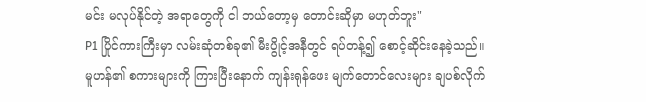မင်း မလုပ်နိုင်တဲ့ အရာတွေကို ငါ ဘယ်တော့မှ တောင်းဆိုမှာ မဟုတ်ဘူး"
P1 ပြိုင်ကားကြီးမှာ လမ်းဆုံတစ်ခု၏ မီးပွိုင့်အနီတွင် ရပ်တန့်၍ စောင့်ဆိုင်းနေခဲ့သည်။ မူဟန်၏ စကားများကို ကြားပြီးနောက် ကျန်းရုန်ဖေး မျက်တောင်လေးများ ချပစ်လိုက်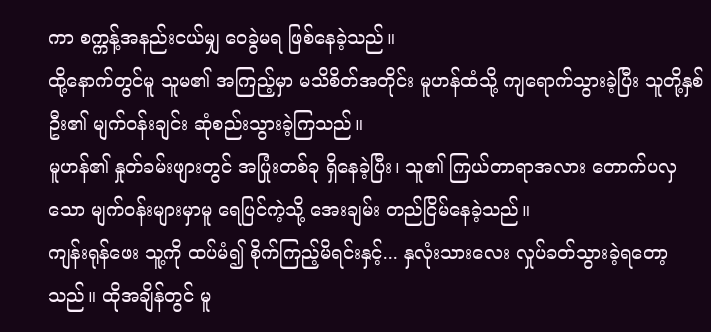ကာ စက္ကန့်အနည်းငယ်မျှ ဝေခွဲမရ ဖြစ်နေခဲ့သည်။
ထို့နောက်တွင်မူ သူမ၏ အကြည့်မှာ မသိစိတ်အတိုင်း မူဟန်ထံသို့ ကျရောက်သွားခဲ့ပြီး သူတို့နှစ်ဦး၏ မျက်ဝန်းချင်း ဆုံစည်းသွားခဲ့ကြသည်။
မူဟန်၏ နှုတ်ခမ်းဖျားတွင် အပြုံးတစ်ခု ရှိနေခဲ့ပြီး၊ သူ၏ ကြယ်တာရာအလား တောက်ပလှသော မျက်ဝန်းများမှာမူ ရေပြင်ကဲ့သို့ အေးချမ်း တည်ငြိမ်နေခဲ့သည်။
ကျန်းရုန်ဖေး သူ့ကို ထပ်မံ၍ စိုက်ကြည့်မိရင်းနှင့်... နှလုံးသားလေး လှုပ်ခတ်သွားခဲ့ရတော့သည်။ ထိုအချိန်တွင် မူ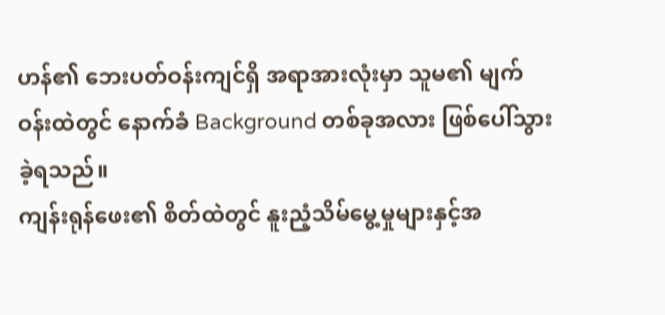ဟန်၏ ဘေးပတ်ဝန်းကျင်ရှိ အရာအားလုံးမှာ သူမ၏ မျက်ဝန်းထဲတွင် နောက်ခံ Background တစ်ခုအလား ဖြစ်ပေါ်သွားခဲ့ရသည်။
ကျန်းရုန်ဖေး၏ စိတ်ထဲတွင် နူးညံ့သိမ်မွေ့မှုများနှင့်အ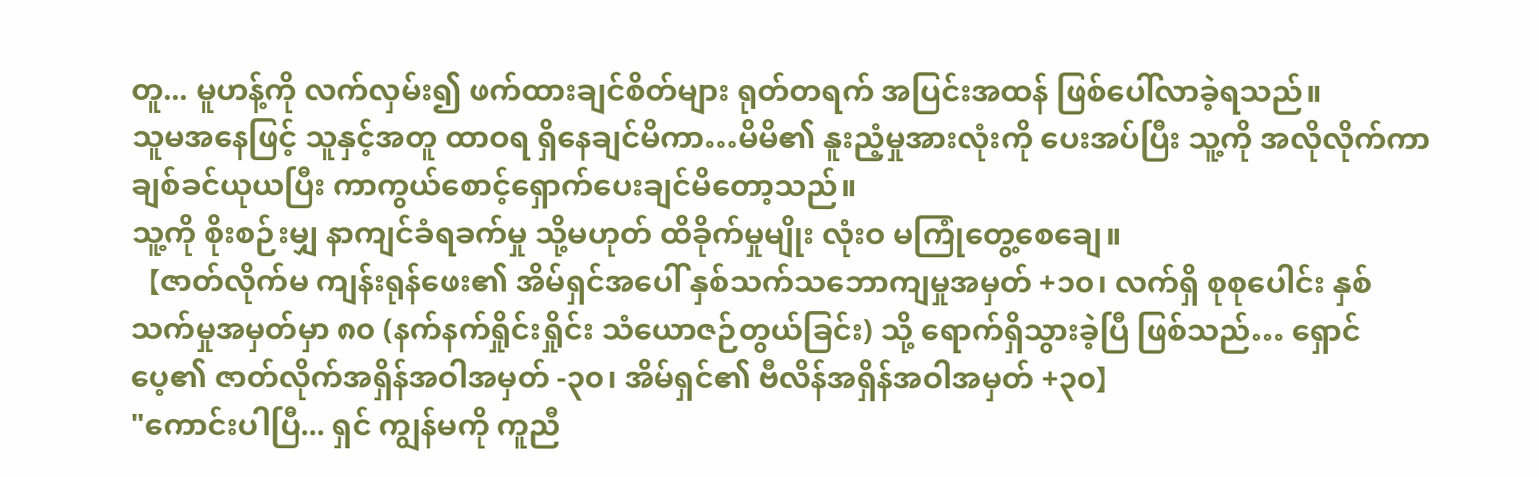တူ... မူဟန့်ကို လက်လှမ်း၍ ဖက်ထားချင်စိတ်များ ရုတ်တရက် အပြင်းအထန် ဖြစ်ပေါ်လာခဲ့ရသည်။
သူမအနေဖြင့် သူနှင့်အတူ ထာဝရ ရှိနေချင်မိကာ…မိမိ၏ နူးညံ့မှုအားလုံးကို ပေးအပ်ပြီး သူ့ကို အလိုလိုက်ကာ ချစ်ခင်ယုယပြီး ကာကွယ်စောင့်ရှောက်ပေးချင်မိတော့သည်။
သူ့ကို စိုးစဉ်းမျှ နာကျင်ခံရခက်မှု သို့မဟုတ် ထိခိုက်မှုမျိုး လုံးဝ မကြုံတွေ့စေချေ။
【ဇာတ်လိုက်မ ကျန်းရုန်ဖေး၏ အိမ်ရှင်အပေါ် နှစ်သက်သဘောကျမှုအမှတ် +၁၀၊ လက်ရှိ စုစုပေါင်း နှစ်သက်မှုအမှတ်မှာ ၈၀ (နက်နက်ရှိုင်းရှိုင်း သံယောဇဉ်တွယ်ခြင်း) သို့ ရောက်ရှိသွားခဲ့ပြီ ဖြစ်သည်… ရှောင်ပေ့၏ ဇာတ်လိုက်အရှိန်အဝါအမှတ် -၃၀၊ အိမ်ရှင်၏ ဗီလိန်အရှိန်အဝါအမှတ် +၃၀】
"ကောင်းပါပြီ... ရှင် ကျွန်မကို ကူညီ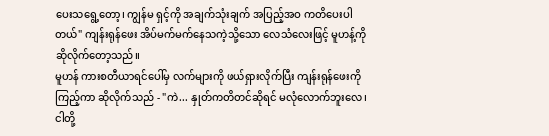ပေးသရွေ့တော့၊ ကျွန်မ ရှင့်ကို အချက်သုံးချက် အပြည့်အဝ ကတိပေးပါတယ်" ကျန်းရုန်ဖေး အိပ်မက်မက်နေသကဲ့သို့သော လေသံလေးဖြင့် မူဟန့်ကို ဆိုလိုက်တော့သည်။
မူဟန် ကားစတီယာရင်ပေါ်မှ လက်များကို ဖယ်ရှားလိုက်ပြီး ကျန်းရုန်ဖေးကို ကြည့်ကာ ဆိုလိုက်သည် - "ကဲ... နှုတ်ကတိတင်ဆိုရင် မလုံလောက်ဘူးလေ၊ ငါတို့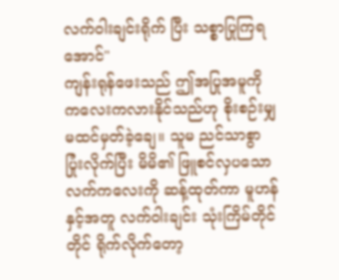လက်ဝါးချင်းရိုက် ပြီး သစ္စာပြုကြရအောင်"
ကျန်းရုန်ဖေးသည် ဤအပြုအမူကို ကလေးကလားနိုင်သည်ဟု စိုးစဉ်းမျှ မထင်မှတ်ခဲ့ချေ။ သူမ ညင်သာစွာ ပြုံးလိုက်ပြီး မိမိ၏ ဖြူစင်လှပသော လက်ကလေးကို ဆန့်ထုတ်ကာ မူဟန်နှင့်အတူ လက်ဝါးချင်း သုံးကြိမ်တိုင်တိုင် ရိုက်လိုက်တော့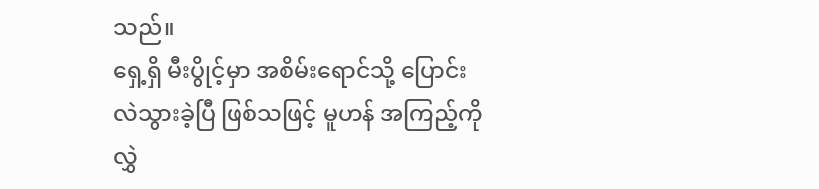သည်။
ရှေ့ရှိ မီးပွိုင့်မှာ အစိမ်းရောင်သို့ ပြောင်းလဲသွားခဲ့ပြီ ဖြစ်သဖြင့် မူဟန် အကြည့်ကို လွှဲ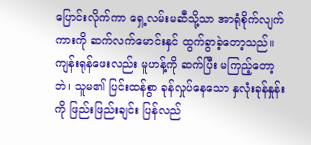ပြောင်းလိုက်ကာ ရှေ့လမ်းမဆီသို့သာ အာရုံစိုက်လျက် ကားကို ဆက်လက်မောင်းနှင် ထွက်ခွာခဲ့တော့သည်။
ကျန်းရုန်ဖေးလည်း မူဟန့်ကို ဆက်ပြီး မကြည့်တော့ဘဲ၊ သူမ၏ ပြင်းထန်စွာ ခုန်လှုပ်နေသော နှလုံးခုန်နှုန်းကို ဖြည်းဖြည်းချင်း ပြန်လည်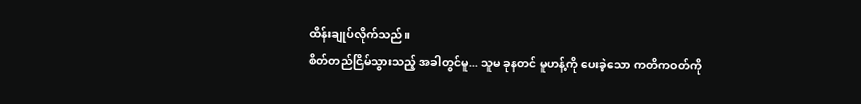ထိန်းချုပ်လိုက်သည်။
စိတ်တည်ငြိမ်သွားသည့် အခါတွင်မူ... သူမ ခုနတင် မူဟန့်ကို ပေးခဲ့သော ကတိကဝတ်ကို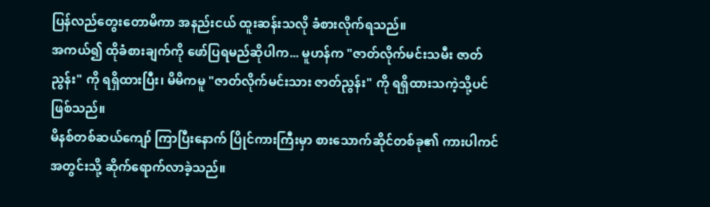ပြန်လည်တွေးတောမိကာ အနည်းငယ် ထူးဆန်းသလို ခံစားလိုက်ရသည်။
အကယ်၍ ထိုခံစားချက်ကို ဖော်ပြရမည်ဆိုပါက... မူဟန်က "ဇာတ်လိုက်မင်းသမီး ဇာတ်ညွန်း" ကို ရရှိထားပြီး၊ မိမိကမူ "ဇာတ်လိုက်မင်းသား ဇာတ်ညွန်း" ကို ရရှိထားသကဲ့သို့ပင် ဖြစ်သည်။
မိနစ်တစ်ဆယ်ကျော် ကြာပြီးနောက် ပြိုင်ကားကြီးမှာ စားသောက်ဆိုင်တစ်ခု၏ ကားပါကင်အတွင်းသို့ ဆိုက်ရောက်လာခဲ့သည်။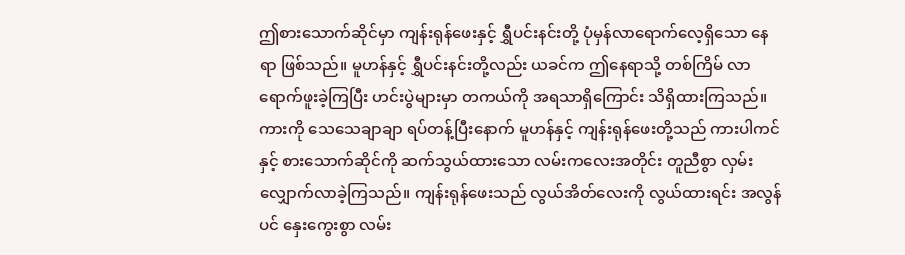ဤစားသောက်ဆိုင်မှာ ကျန်းရုန်ဖေးနှင့် ရွှီပင်းနင်းတို့ ပုံမှန်လာရောက်လေ့ရှိသော နေရာ ဖြစ်သည်။ မူဟန်နှင့် ရွှီပင်းနင်းတို့လည်း ယခင်က ဤနေရာသို့ တစ်ကြိမ် လာရောက်ဖူးခဲ့ကြပြီး ဟင်းပွဲများမှာ တကယ်ကို အရသာရှိကြောင်း သိရှိထားကြသည်။
ကားကို သေသေချာချာ ရပ်တန့်ပြီးနောက် မူဟန်နှင့် ကျန်းရုန်ဖေးတို့သည် ကားပါကင်နှင့် စားသောက်ဆိုင်ကို ဆက်သွယ်ထားသော လမ်းကလေးအတိုင်း တူညီစွာ လှမ်းလျှောက်လာခဲ့ကြသည်။ ကျန်းရုန်ဖေးသည် လွယ်အိတ်လေးကို လွယ်ထားရင်း အလွန်ပင် နှေးကွေးစွာ လမ်း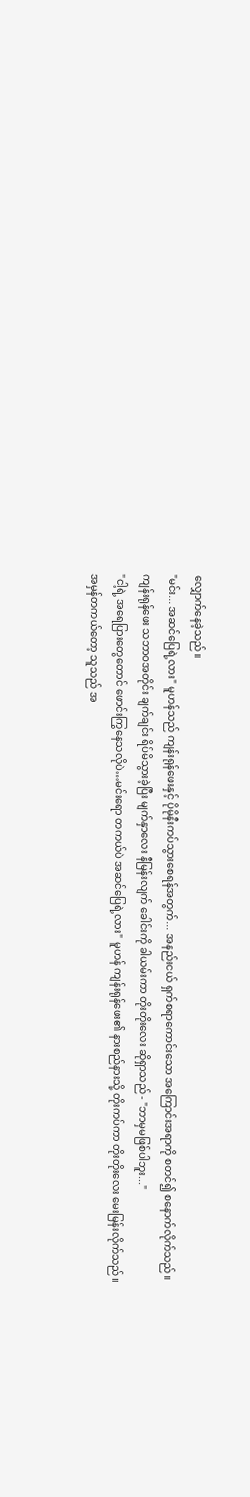လျှောက်နေခဲ့သည်။
"မင်း... အဆင်ပြေရဲ့လား" မူဟန်သည် ကျန်းရုန်ဖေးနှင့် ပိုမိုနီးကပ်သွားစေရန်အတွက်... အနည်းငယ် ရှက်စရာကောင်းသော အကြောင်းအရာကို စတင်၍ စနောက်လိုက်သည်။
ကျန်းရုန်ဖေး သဘာဝအတိုင်း ချက်ချင်း ရိပ်မိသွားခဲ့ပြီး မျက်နှာလေး နီမြန်းလျက် ခေါင်းကို ခါယမ်းကာ တိုးတိုးလေး ဆိုရှာသည် - "ဘာမှမဖြစ်ပါဘူး..."
"ငါ့ရဲ့ အရေပြားတွေတောင် ဖောင်းကြွနေသလိုပဲ…မင်းရော တကယ်ပဲ အဆင်ပြေရဲ့လား" မူဟန် ကျန်းရုန်ဖေး၏ နားစည်နားသို့ တိုးကပ်ကာ တိုးတိုးလေး မေးမြန်းလိုက်သည်။
အမှန်တကယ်တော့ သူသည် အ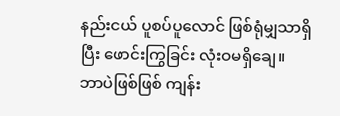နည်းငယ် ပူစပ်ပူလောင် ဖြစ်ရုံမျှသာရှိပြီး ဖောင်းကြွခြင်း လုံးဝမရှိချေ။ ဘာပဲဖြစ်ဖြစ် ကျန်း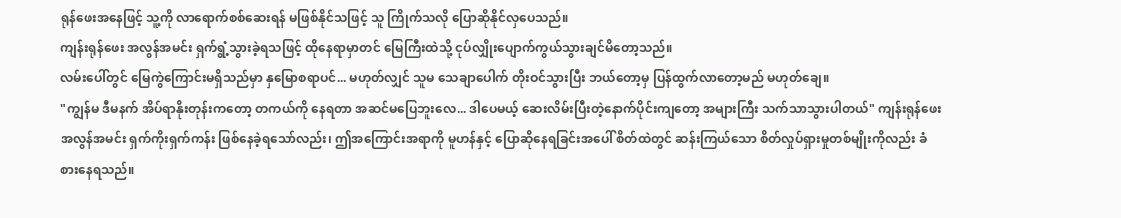ရုန်ဖေးအနေဖြင့် သူ့ကို လာရောက်စစ်ဆေးရန် မဖြစ်နိုင်သဖြင့် သူ ကြိုက်သလို ပြောဆိုနိုင်လှပေသည်။
ကျန်းရုန်ဖေး အလွန်အမင်း ရှက်ရွံ့သွားခဲ့ရသဖြင့် ထိုနေရာမှာတင် မြေကြီးထဲသို့ ငုပ်လျှိုးပျောက်ကွယ်သွားချင်မိတော့သည်။
လမ်းပေါ်တွင် မြေကွဲကြောင်းမရှိသည်မှာ နှမြောစရာပင်... မဟုတ်လျှင် သူမ သေချာပေါက် တိုးဝင်သွားပြီး ဘယ်တော့မှ ပြန်ထွက်လာတော့မည် မဟုတ်ချေ။
"ကျွန်မ ဒီမနက် အိပ်ရာနိုးတုန်းကတော့ တကယ်ကို နေရတာ အဆင်မပြေဘူးလေ... ဒါပေမယ့် ဆေးလိမ်းပြီးတဲ့နောက်ပိုင်းကျတော့ အများကြီး သက်သာသွားပါတယ်" ကျန်းရုန်ဖေး အလွန်အမင်း ရှက်ကိုးရှက်ကန်း ဖြစ်နေခဲ့ရသော်လည်း၊ ဤအကြောင်းအရာကို မူဟန်နှင့် ပြောဆိုနေရခြင်းအပေါ် စိတ်ထဲတွင် ဆန်းကြယ်သော စိတ်လှုပ်ရှားမှုတစ်မျိုးကိုလည်း ခံစားနေရသည်။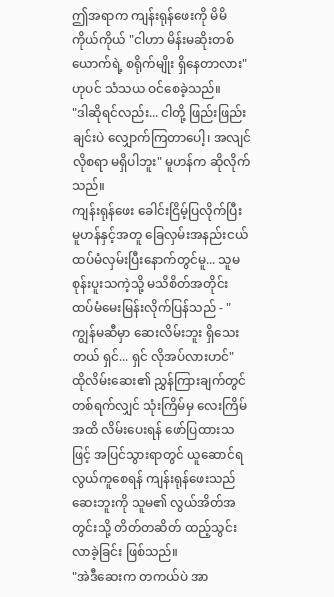ဤအရာက ကျန်းရုန်ဖေးကို မိမိကိုယ်ကိုယ် "ငါဟာ မိန်းမဆိုးတစ်ယောက်ရဲ့ စရိုက်မျိုး ရှိနေတာလား" ဟုပင် သံသယ ဝင်စေခဲ့သည်။
"ဒါဆိုရင်လည်း... ငါတို့ ဖြည်းဖြည်းချင်းပဲ လျှောက်ကြတာပေါ့၊ အလျင်လိုစရာ မရှိပါဘူး" မူဟန်က ဆိုလိုက်သည်။
ကျန်းရုန်ဖေး ခေါင်းငြိမ့်ပြလိုက်ပြီး မူဟန်နှင့်အတူ ခြေလှမ်းအနည်းငယ် ထပ်မံလှမ်းပြီးနောက်တွင်မူ... သူမ စုန်းပူးသကဲ့သို့ မသိစိတ်အတိုင်း ထပ်မံမေးမြန်းလိုက်ပြန်သည် - "ကျွန်မဆီမှာ ဆေးလိမ်းဘူး ရှိသေးတယ် ရှင်... ရှင် လိုအပ်လားဟင်"
ထိုလိမ်းဆေး၏ ညွှန်ကြားချက်တွင် တစ်ရက်လျှင် သုံးကြိမ်မှ လေးကြိမ်အထိ လိမ်းပေးရန် ဖော်ပြထားသဖြင့် အပြင်သွားရာတွင် ယူဆောင်ရလွယ်ကူစေရန် ကျန်းရုန်ဖေးသည် ဆေးဘူးကို သူမ၏ လွယ်အိတ်အတွင်းသို့ တိတ်တဆိတ် ထည့်သွင်းလာခဲ့ခြင်း ဖြစ်သည်။
"အဲဒီဆေးက တကယ်ပဲ အာ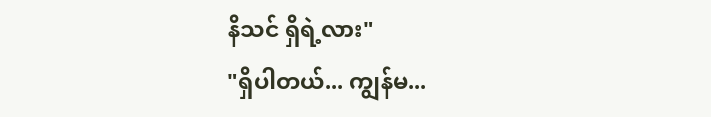နိသင် ရှိရဲ့လား"
"ရှိပါတယ်... ကျွန်မ...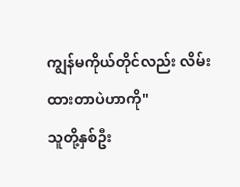ကျွန်မကိုယ်တိုင်လည်း လိမ်းထားတာပဲဟာကို"
သူတို့နှစ်ဦး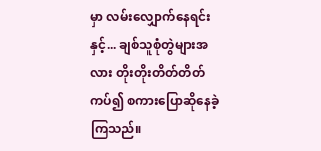မှာ လမ်းလျှောက်နေရင်းနှင့်... ချစ်သူစုံတွဲများအလား တိုးတိုးတိတ်တိတ် ကပ်၍ စကားပြောဆိုနေခဲ့ကြသည်။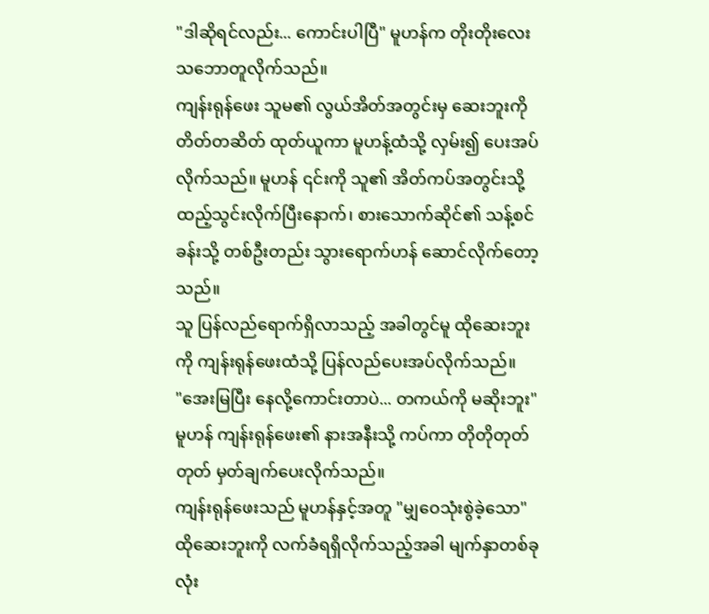"ဒါဆိုရင်လည်း... ကောင်းပါပြီ" မူဟန်က တိုးတိုးလေး သဘောတူလိုက်သည်။
ကျန်းရုန်ဖေး သူမ၏ လွယ်အိတ်အတွင်းမှ ဆေးဘူးကို တိတ်တဆိတ် ထုတ်ယူကာ မူဟန့်ထံသို့ လှမ်း၍ ပေးအပ်လိုက်သည်။ မူဟန် ၎င်းကို သူ၏ အိတ်ကပ်အတွင်းသို့ ထည့်သွင်းလိုက်ပြီးနောက်၊ စားသောက်ဆိုင်၏ သန့်စင်ခန်းသို့ တစ်ဦးတည်း သွားရောက်ဟန် ဆောင်လိုက်တော့သည်။
သူ ပြန်လည်ရောက်ရှိလာသည့် အခါတွင်မူ ထိုဆေးဘူးကို ကျန်းရုန်ဖေးထံသို့ ပြန်လည်ပေးအပ်လိုက်သည်။
"အေးမြပြီး နေလို့ကောင်းတာပဲ... တကယ်ကို မဆိုးဘူး" မူဟန် ကျန်းရုန်ဖေး၏ နားအနီးသို့ ကပ်ကာ တိုတိုတုတ်တုတ် မှတ်ချက်ပေးလိုက်သည်။
ကျန်းရုန်ဖေးသည် မူဟန်နှင့်အတူ "မျှဝေသုံးစွဲခဲ့သော" ထိုဆေးဘူးကို လက်ခံရရှိလိုက်သည့်အခါ မျက်နှာတစ်ခုလုံး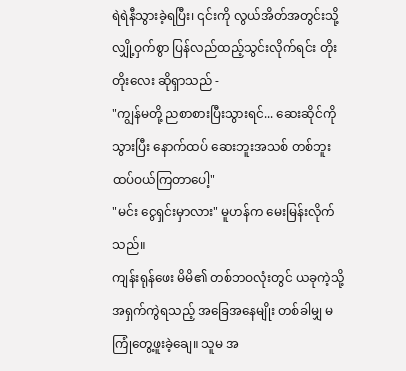ရဲရဲနီသွားခဲ့ရပြီး၊ ၎င်းကို လွယ်အိတ်အတွင်းသို့ လျှို့ဝှက်စွာ ပြန်လည်ထည့်သွင်းလိုက်ရင်း တိုးတိုးလေး ဆိုရှာသည် -
"ကျွန်မတို့ ညစာစားပြီးသွားရင်... ဆေးဆိုင်ကို သွားပြီး နောက်ထပ် ဆေးဘူးအသစ် တစ်ဘူး ထပ်ဝယ်ကြတာပေါ့"
"မင်း ငွေရှင်းမှာလား" မူဟန်က မေးမြန်းလိုက်သည်။
ကျန်းရုန်ဖေး မိမိ၏ တစ်ဘဝလုံးတွင် ယခုကဲ့သို့ အရှက်ကွဲရသည့် အခြေအနေမျိုး တစ်ခါမျှ မကြုံတွေ့ဖူးခဲ့ချေ။ သူမ အ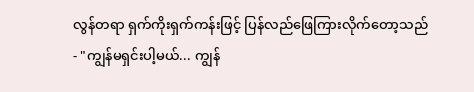လွန်တရာ ရှက်ကိုးရှက်ကန်းဖြင့် ပြန်လည်ဖြေကြားလိုက်တော့သည် - "ကျွန်မရှင်းပါ့မယ်... ကျွန်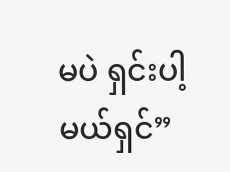မပဲ ရှင်းပါ့မယ်ရှင်”